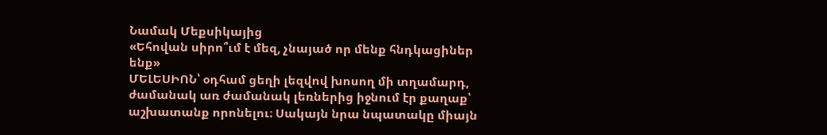Նամակ Մեքսիկայից
«Եհովան սիրո՞ւմ է մեզ, չնայած որ մենք հնդկացիներ ենք»
ՄԵԼԵՍԻՈՆ՝ օդհամ ցեղի լեզվով խոսող մի տղամարդ, ժամանակ առ ժամանակ լեռներից իջնում էր քաղաք՝ աշխատանք որոնելու։ Սակայն նրա նպատակը միայն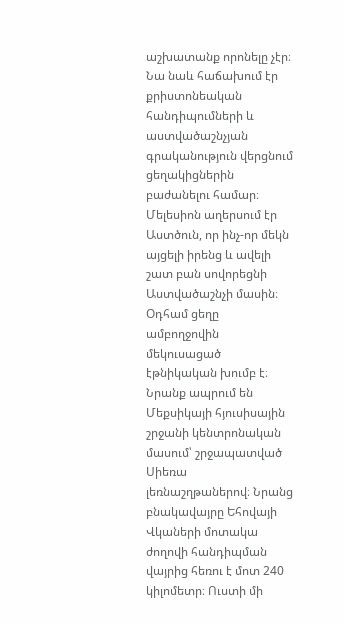աշխատանք որոնելը չէր։ Նա նաև հաճախում էր քրիստոնեական հանդիպումների և աստվածաշնչյան գրականություն վերցնում ցեղակիցներին բաժանելու համար։ Մելեսիոն աղերսում էր Աստծուն, որ ինչ-որ մեկն այցելի իրենց և ավելի շատ բան սովորեցնի Աստվածաշնչի մասին։
Օդհամ ցեղը ամբողջովին մեկուսացած էթնիկական խումբ է։ Նրանք ապրում են Մեքսիկայի հյուսիսային շրջանի կենտրոնական մասում՝ շրջապատված Սիեռա լեռնաշղթաներով։ Նրանց բնակավայրը Եհովայի Վկաների մոտակա ժողովի հանդիպման վայրից հեռու է մոտ 240 կիլոմետր։ Ուստի մի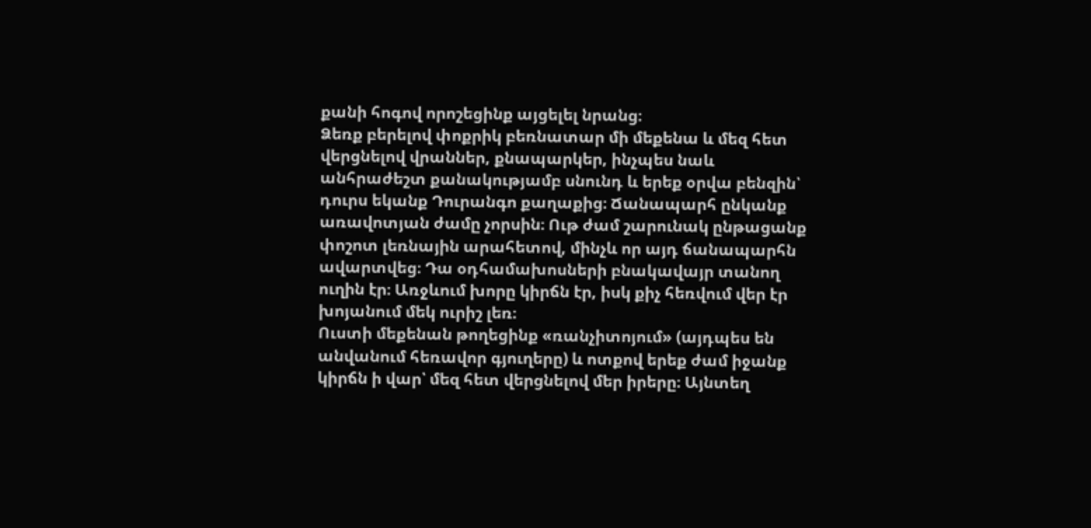քանի հոգով որոշեցինք այցելել նրանց։
Ձեռք բերելով փոքրիկ բեռնատար մի մեքենա և մեզ հետ վերցնելով վրաններ, քնապարկեր, ինչպես նաև անհրաժեշտ քանակությամբ սնունդ և երեք օրվա բենզին՝ դուրս եկանք Դուրանգո քաղաքից։ Ճանապարհ ընկանք առավոտյան ժամը չորսին։ Ութ ժամ շարունակ ընթացանք փոշոտ լեռնային արահետով, մինչև որ այդ ճանապարհն ավարտվեց։ Դա օդհամախոսների բնակավայր տանող ուղին էր։ Առջևում խորը կիրճն էր, իսկ քիչ հեռվում վեր էր խոյանում մեկ ուրիշ լեռ։
Ուստի մեքենան թողեցինք «ռանչիտոյում» (այդպես են անվանում հեռավոր գյուղերը) և ոտքով երեք ժամ իջանք կիրճն ի վար՝ մեզ հետ վերցնելով մեր իրերը։ Այնտեղ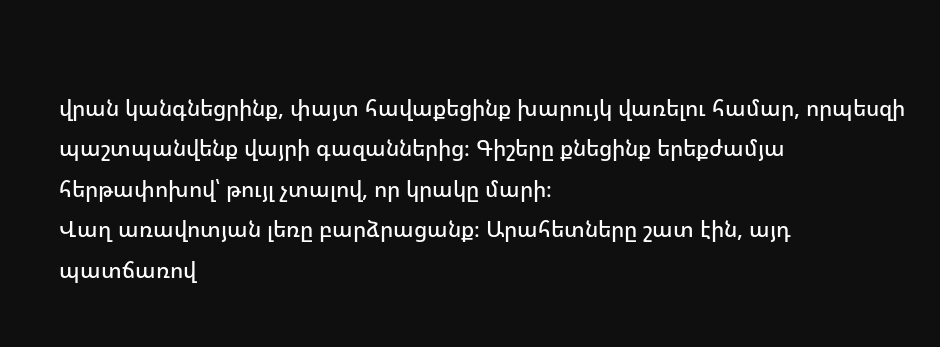վրան կանգնեցրինք, փայտ հավաքեցինք խարույկ վառելու համար, որպեսզի պաշտպանվենք վայրի գազաններից։ Գիշերը քնեցինք երեքժամյա հերթափոխով՝ թույլ չտալով, որ կրակը մարի։
Վաղ առավոտյան լեռը բարձրացանք։ Արահետները շատ էին, այդ պատճառով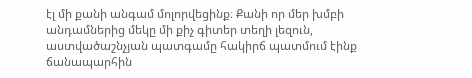էլ մի քանի անգամ մոլորվեցինք։ Քանի որ մեր խմբի անդամներից մեկը մի քիչ գիտեր տեղի լեզուն, աստվածաշնչյան պատգամը հակիրճ պատմում էինք ճանապարհին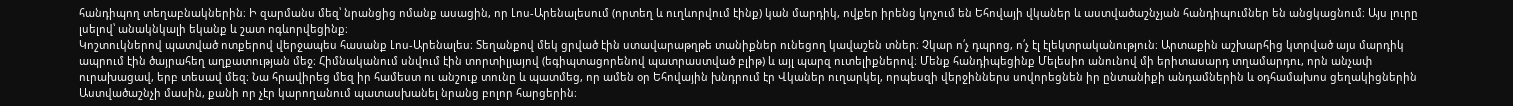հանդիպող տեղաբնակներին։ Ի զարմանս մեզ՝ նրանցից ոմանք ասացին, որ Լոս-Արենալեսում (որտեղ և ուղևորվում էինք) կան մարդիկ, ովքեր իրենց կոչում են Եհովայի վկաներ և աստվածաշնչյան հանդիպումներ են անցկացնում։ Այս լուրը լսելով՝ անակնկալի եկանք և շատ ոգևորվեցինք։
Կոշտուկներով պատված ոտքերով վերջապես հասանք Լոս-Արենալես։ Տեղանքով մեկ ցրված էին ստավարաթղթե տանիքներ ունեցող կավաշեն տներ։ Չկար ո՛չ դպրոց, ո՛չ էլ էլեկտրականություն։ Արտաքին աշխարհից կտրված այս մարդիկ ապրում էին ծայրահեղ աղքատության մեջ։ Հիմնականում սնվում էին տորտիլյայով (եգիպտացորենով պատրաստված բլիթ) և այլ պարզ ուտելիքներով։ Մենք հանդիպեցինք Մելեսիո անունով մի երիտասարդ տղամարդու, որն անչափ ուրախացավ, երբ տեսավ մեզ։ Նա հրավիրեց մեզ իր համեստ ու անշուք տունը և պատմեց, որ ամեն օր Եհովային խնդրում էր Վկաներ ուղարկել, որպեսզի վերջիններս սովորեցնեն իր ընտանիքի անդամներին և օդհամախոս ցեղակիցներին Աստվածաշնչի մասին, քանի որ չէր կարողանում պատասխանել նրանց բոլոր հարցերին։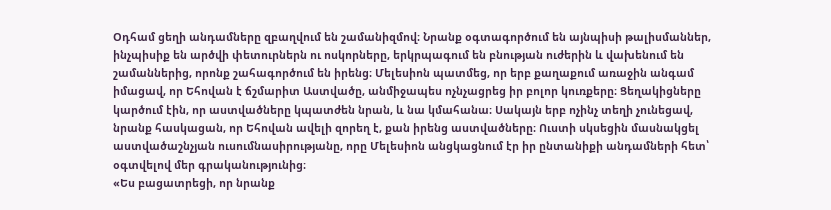Օդհամ ցեղի անդամները զբաղվում են շամանիզմով։ Նրանք օգտագործում են այնպիսի թալիսմաններ, ինչպիսիք են արծվի փետուրներն ու ոսկորները, երկրպագում են բնության ուժերին և վախենում են շամաններից, որոնք շահագործում են իրենց։ Մելեսիոն պատմեց, որ երբ քաղաքում առաջին անգամ իմացավ, որ Եհովան է ճշմարիտ Աստվածը, անմիջապես ոչնչացրեց իր բոլոր կուռքերը։ Ցեղակիցները կարծում էին, որ աստվածները կպատժեն նրան, և նա կմահանա։ Սակայն երբ ոչինչ տեղի չունեցավ, նրանք հասկացան, որ Եհովան ավելի զորեղ է, քան իրենց աստվածները։ Ուստի սկսեցին մասնակցել աստվածաշնչյան ուսումնասիրությանը, որը Մելեսիոն անցկացնում էր իր ընտանիքի անդամների հետ՝ օգտվելով մեր գրականությունից։
«Ես բացատրեցի, որ նրանք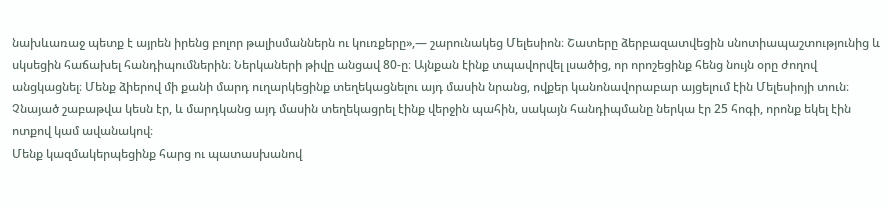նախևառաջ պետք է այրեն իրենց բոլոր թալիսմաններն ու կուռքերը»,— շարունակեց Մելեսիոն։ Շատերը ձերբազատվեցին սնոտիապաշտությունից և սկսեցին հաճախել հանդիպումներին։ Ներկաների թիվը անցավ 80-ը։ Այնքան էինք տպավորվել լսածից, որ որոշեցինք հենց նույն օրը ժողով անցկացնել։ Մենք ձիերով մի քանի մարդ ուղարկեցինք տեղեկացնելու այդ մասին նրանց, ովքեր կանոնավորաբար այցելում էին Մելեսիոյի տուն։ Չնայած շաբաթվա կեսն էր, և մարդկանց այդ մասին տեղեկացրել էինք վերջին պահին, սակայն հանդիպմանը ներկա էր 25 հոգի, որոնք եկել էին ոտքով կամ ավանակով։
Մենք կազմակերպեցինք հարց ու պատասխանով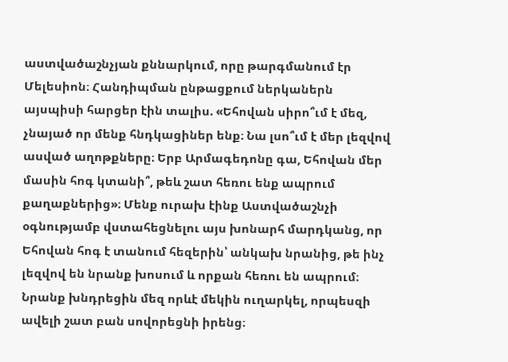աստվածաշնչյան քննարկում, որը թարգմանում էր Մելեսիոն։ Հանդիպման ընթացքում ներկաներն այսպիսի հարցեր էին տալիս. «Եհովան սիրո՞ւմ է մեզ, չնայած որ մենք հնդկացիներ ենք։ Նա լսո՞ւմ է մեր լեզվով ասված աղոթքները։ Երբ Արմագեդոնը գա, Եհովան մեր մասին հոգ կտանի՞, թեև շատ հեռու ենք ապրում քաղաքներից»։ Մենք ուրախ էինք Աստվածաշնչի օգնությամբ վստահեցնելու այս խոնարհ մարդկանց, որ Եհովան հոգ է տանում հեզերին՝ անկախ նրանից, թե ինչ լեզվով են նրանք խոսում և որքան հեռու են ապրում։ Նրանք խնդրեցին մեզ որևէ մեկին ուղարկել, որպեսզի ավելի շատ բան սովորեցնի իրենց։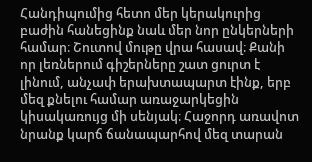Հանդիպումից հետո մեր կերակուրից բաժին հանեցինք նաև մեր նոր ընկերների համար։ Շուտով մութը վրա հասավ։ Քանի որ լեռներում գիշերները շատ ցուրտ է լինում, անչափ երախտապարտ էինք, երբ մեզ քնելու համար առաջարկեցին կիսակառույց մի սենյակ։ Հաջորդ առավոտ նրանք կարճ ճանապարհով մեզ տարան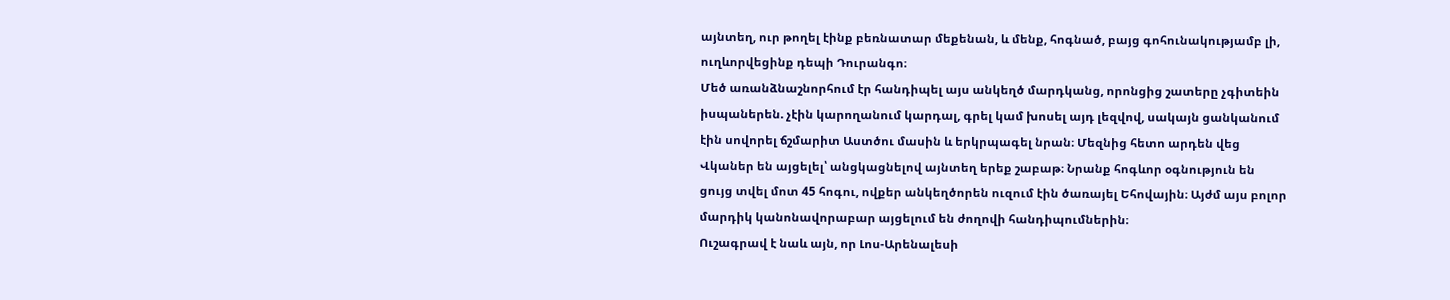այնտեղ, ուր թողել էինք բեռնատար մեքենան, և մենք, հոգնած, բայց գոհունակությամբ լի, ուղևորվեցինք դեպի Դուրանգո։
Մեծ առանձնաշնորհում էր հանդիպել այս անկեղծ մարդկանց, որոնցից շատերը չգիտեին իսպաներեն. չէին կարողանում կարդալ, գրել կամ խոսել այդ լեզվով, սակայն ցանկանում էին սովորել ճշմարիտ Աստծու մասին և երկրպագել նրան։ Մեզնից հետո արդեն վեց Վկաներ են այցելել՝ անցկացնելով այնտեղ երեք շաբաթ։ Նրանք հոգևոր օգնություն են ցույց տվել մոտ 45 հոգու, ովքեր անկեղծորեն ուզում էին ծառայել Եհովային։ Այժմ այս բոլոր մարդիկ կանոնավորաբար այցելում են ժողովի հանդիպումներին։
Ուշագրավ է նաև այն, որ Լոս-Արենալեսի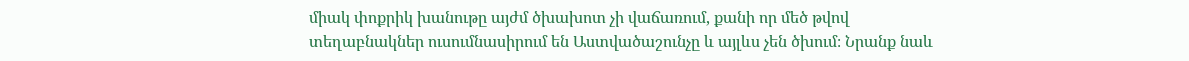միակ փոքրիկ խանութը այժմ ծխախոտ չի վաճառում, քանի որ մեծ թվով տեղաբնակներ ուսումնասիրում են Աստվածաշունչը և այլևս չեն ծխում։ Նրանք նաև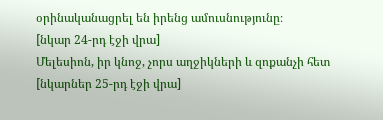օրինականացրել են իրենց ամուսնությունը։
[նկար 24-րդ էջի վրա]
Մելեսիոն, իր կնոջ, չորս աղջիկների և զոքանչի հետ
[նկարներ 25-րդ էջի վրա]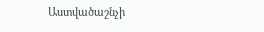Աստվածաշնչի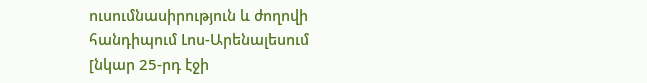ուսումնասիրություն և ժողովի հանդիպում Լոս-Արենալեսում
[նկար 25-րդ էջի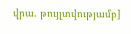վրա. թույլտվությամբ]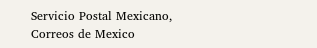Servicio Postal Mexicano, Correos de Mexico